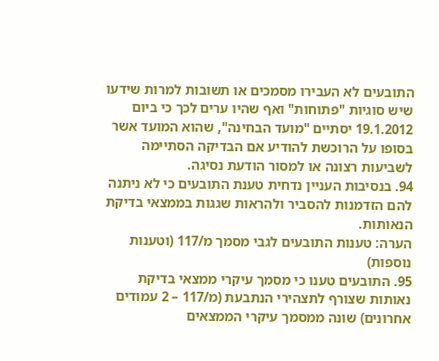התובעים לא העבירו מסמכים או תשובות למרות שידעו שיש סוגיות "פתוחות" ואף שהיו ערים לכך כי ביום 19.1.2012 יסתיים "מועד הבחינה", שהוא המועד אשר בסופו על הרוכשת להודיע אם הבדיקה הסתיימה לשביעות רצונה או למסור הודעת נסיגה.
94. בנסיבות העניין נדחית טענת התובעים כי לא ניתנה להם הזדמנות להסביר ולהראות שגגות בממצאי בדיקת הנאותות.
הערה: טענות התובעים לגבי מסמך מ/117 (וטענות נוספות)
95. התובעים טענו כי מסמך עיקרי ממצאי בדיקת נאותות שצורף לתצהירי הנתבעת (מ/117 – 2 עמודים אחרונים) שונה ממסמך עיקרי הממצאים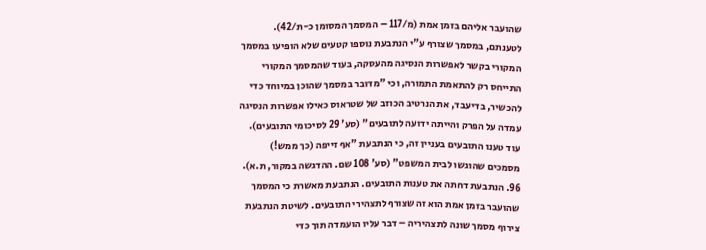שהועבר אליהם בזמן אמת (מ/117 – המסמך המסומן כ-ת/42). לטענתם, במסמך שצורף ע"י הנתבעת נוספו קטעים שלא הופיעו במסמך המקורי בקשר לאפשרות הנסיגה מהעסקה, בעוד שהמסמך המקורי התייחס רק להתאמת התמורה, וכי "מדובר במסמך שהוכן במיוחד כדי להכשיר, בדיעבד, את הנרטיב הכוזב של שטראוס כאילו אפשרות הנסיגה עמדה על הפרק והייתה ידועה לתובעים" (סע' 29 לסיכומי התובעים). עוד טענו התובעים בעניין זה, כי הנתבעת "אף זייפה (כך ממש!) מסמכים שהוגשו לבית המשפט" (סע' 108 שם. ההדגשה במקור, ת.א).
96. הנתבעת דחתה את טענות התובעים. הנתבעת מאשרת כי המסמך שהועבר בזמן אמת הוא זה שצורף לתצהירי התובעים. לשיטת הנתבעת צירוף מסמך שונה לתצהיריה – דבר עליו הועמדה תוך כדי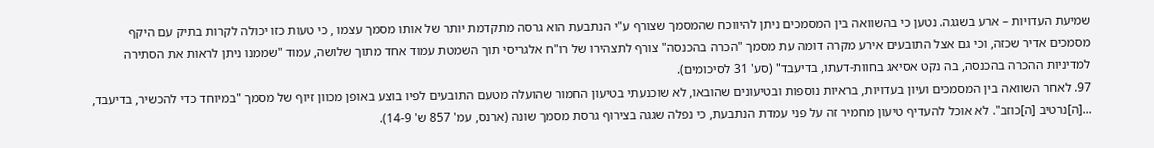שמיעת העדויות – ארע בשגגה. נטען כי בהשוואה בין המסמכים ניתן להיווכח שהמסמך שצורף ע"י הנתבעת הוא גרסה מתקדמת יותר של אותו מסמך עצמו , כי טעות כזו יכולה לקרות בתיק עם היקף מסמכים אדיר שכזה, וכי גם אצל התובעים אירע מקרה דומה עת מסמך "הכרה בהכנסה" צורף לתצהירו של רו"ח אלגריסי תוך השמטת עמוד אחד מתוך שלושה, עמוד "שממנו ניתן לראות את הסתירה למדיניות ההכרה בהכנסה, בה נקט אסיאג בחוות-דעתו, בדיעבד" (סע' 31 לסיכומים).
97. לאחר השוואה בין המסמכים ועיון בעדויות, בראיות נוספות ובטיעונים שהובאו, לא שוכנעתי בטיעון החמור שהועלה מטעם התובעים לפיו בוצע באופן מכוון זיוף של מסמך "במיוחד כדי להכשיר, בדיעבד, ...[ה]נרטיב [ה]כוזב". לא אוכל להעדיף טיעון מחמיר זה על פני עמדת הנתבעת, כי נפלה שגגה בצירוף גרסת מסמך שונה (ארנס, עמ' 857 ש' 14-9).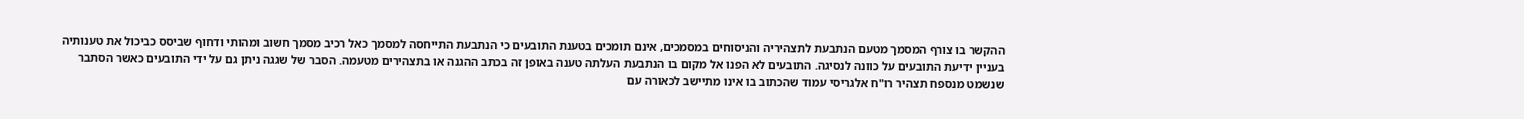ההקשר בו צורף המסמך מטעם הנתבעת לתצהיריה והניסוחים במסמכים, אינם תומכים בטענת התובעים כי הנתבעת התייחסה למסמך כאל רכיב מסמך חשוב ומהותי ודחוף שביסס כביכול את טענותיה בעניין ידיעת התובעים על כוונה לנסיגה. התובעים לא הפנו אל מקום בו הנתבעת העלתה טענה באופן זה בכתב ההגנה או בתצהירים מטעמה. הסבר של שגגה ניתן גם על ידי התובעים כאשר הסתבר שנשמט מנספח תצהיר רו"ח אלגריסי עמוד שהכתוב בו אינו מתיישב לכאורה עם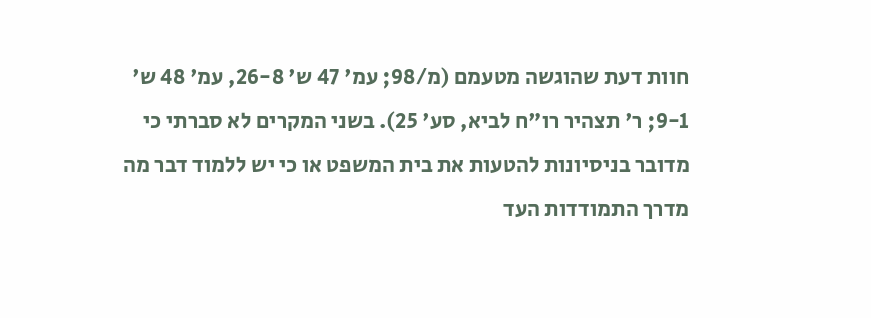חוות דעת שהוגשה מטעמם (מ/98; עמ' 47 ש' 26-8, עמ' 48 ש' 9-1; ר' תצהיר רו"ח לביא, סע' 25). בשני המקרים לא סברתי כי מדובר בניסיונות להטעות את בית המשפט או כי יש ללמוד דבר מה מדרך התמודדות העד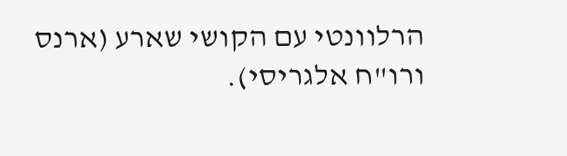הרלוונטי עם הקושי שארע (ארנס ורו"ח אלגריסי).